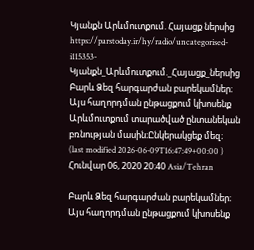Կյանքն Արևմուտքում. Հայացք ներսից
https://parstoday.ir/hy/radio/uncategorised-i115353-Կյանքն_Արևմուտքում._Հայացք_ներսից
Բարև Ձեզ հարգարժան բարեկամներ։ Այս հաղորդման ընթացքում կխոսենք Արևմուտքում տարածված ընտանեկան բռնության մասին։Ընկերակցեք մեզ։
(last modified 2026-06-09T16:47:49+00:00 )
Հունվար 06, 2020 20:40 Asia/Tehran

Բարև Ձեզ հարգարժան բարեկամներ։ Այս հաղորդման ընթացքում կխոսենք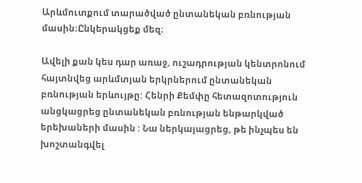Արևմուտքում տարածված ընտանեկան բռնության մասին։Ընկերակցեք մեզ։

Ավելի քան կես դար առաջ, ուշադրության կենտրոնում հայտնվեց արևմտյան երկրներում ընտանեկան բռնության երևույթը: Հենրի Քեմփը հետազոտություն անցկացրեց ընտանեկան բռնության ենթարկված երեխաների մասին : Նա ներկայացրեց, թե ինչպես են խոշտանգվել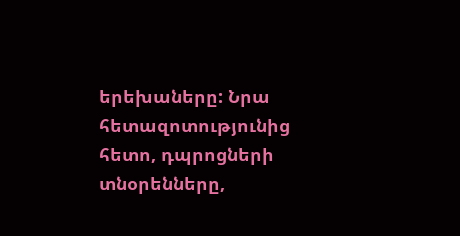երեխաները: Նրա հետազոտությունից հետո, դպրոցների տնօրենները,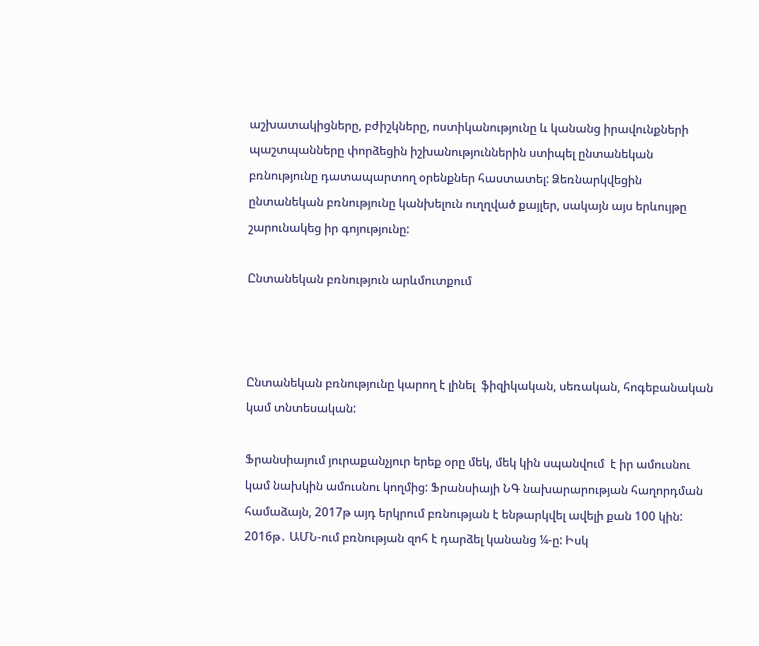աշխատակիցները, բժիշկները, ոստիկանությունը և կանանց իրավունքների պաշտպանները փորձեցին իշխանություններին ստիպել ընտանեկան բռնությունը դատապարտող օրենքներ հաստատել: Ձեռնարկվեցին ընտանեկան բռնությունը կանխելուն ուղղված քայլեր, սակայն այս երևույթը շարունակեց իր գոյությունը:

Ընտանեկան բռնություն արևմուտքում



Ընտանեկան բռնությունը կարող է լինել  ֆիզիկական, սեռական, հոգեբանական կամ տնտեսական:

Ֆրանսիայում յուրաքանչյուր երեք օրը մեկ, մեկ կին սպանվում  է իր ամուսնու կամ նախկին ամուսնու կողմից: Ֆրանսիայի ՆԳ նախարարության հաղորդման համաձայն, 2017թ այդ երկրում բռնության է ենթարկվել ավելի քան 100 կին: 2016թ․ ԱՄՆ-ում բռնության զոհ է դարձել կանանց ¼-ը: Իսկ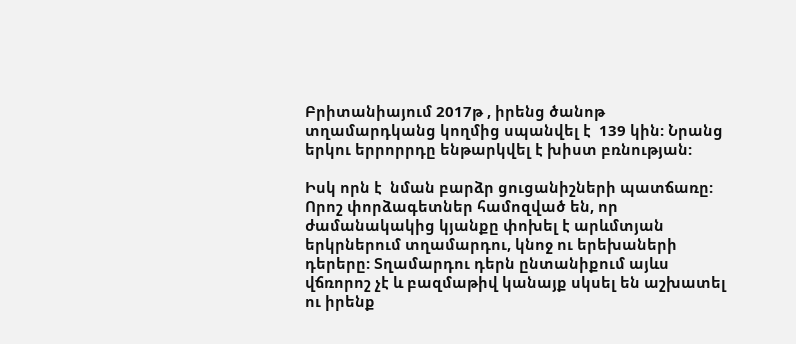Բրիտանիայում 2017թ , իրենց ծանոթ տղամարդկանց կողմից սպանվել է  139 կին: Նրանց  երկու երրորրդը ենթարկվել է խիստ բռնության:

Իսկ որն է  նման բարձր ցուցանիշների պատճառը: Որոշ փորձագետներ համոզված են, որ ժամանակակից կյանքը փոխել է արևմտյան երկրներում տղամարդու, կնոջ ու երեխաների դերերը: Տղամարդու դերն ընտանիքում այևս վճռորոշ չէ և բազմաթիվ կանայք սկսել են աշխատել ու իրենք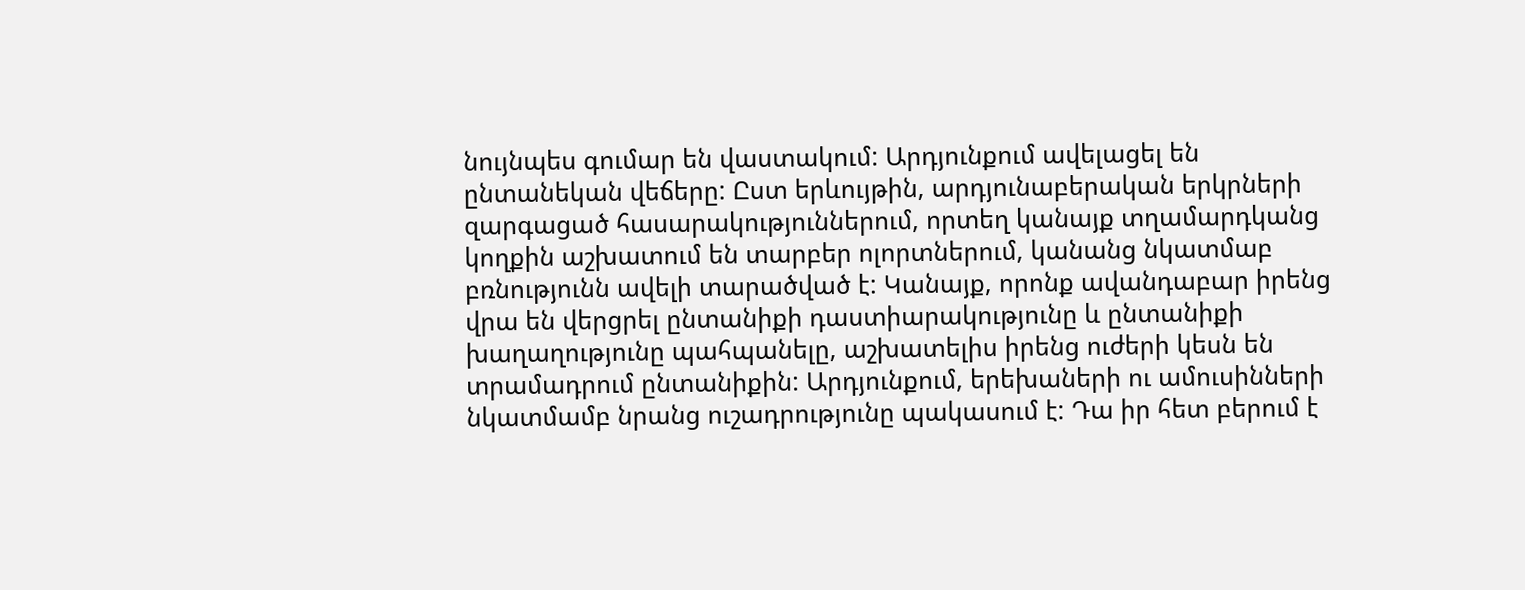նույնպես գումար են վաստակում: Արդյունքում ավելացել են ընտանեկան վեճերը: Ըստ երևույթին, արդյունաբերական երկրների զարգացած հասարակություններում, որտեղ կանայք տղամարդկանց կողքին աշխատում են տարբեր ոլորտներում, կանանց նկատմաբ բռնությունն ավելի տարածված է: Կանայք, որոնք ավանդաբար իրենց վրա են վերցրել ընտանիքի դաստիարակությունը և ընտանիքի խաղաղությունը պահպանելը, աշխատելիս իրենց ուժերի կեսն են տրամադրում ընտանիքին: Արդյունքում, երեխաների ու ամուսինների նկատմամբ նրանց ուշադրությունը պակասում է: Դա իր հետ բերում է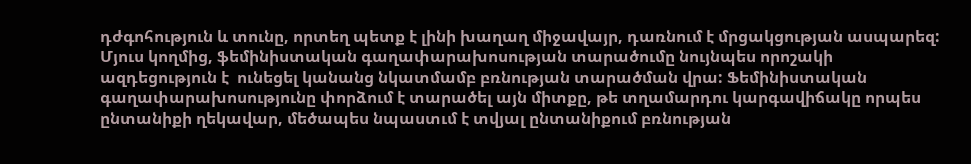դժգոհություն և տունը, որտեղ պետք է լինի խաղաղ միջավայր, դառնում է մրցակցության ասպարեզ: Մյուս կողմից, ֆեմինիստական գաղափարախոսության տարածումը նույնպես որոշակի ազդեցություն է  ունեցել կանանց նկատմամբ բռնության տարածման վրա: Ֆեմինիստական գաղափարախոսությունը փորձում է տարածել այն միտքը, թե տղամարդու կարգավիճակը որպես ընտանիքի ղեկավար, մեծապես նպաստւմ է տվյալ ընտանիքում բռնության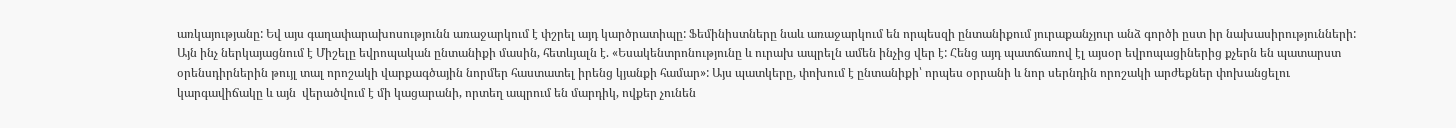առկայությանը: Եվ այս գաղափարախոսությունն առաջարկում է փշրել այդ կարծրատիպը: Ֆեմինիստները նաև առաջարկում են որպեսզի ընտանիքում յուրաքանչյուր անձ գործի ըստ իր նախասիրությունների: Այն ինչ ներկայացնում է Միշելը եվրոպական ընտանիքի մասին, հետևյալն է. «Եսակենտրոնությունը և ուրախ ապրելն ամեն ինչից վեր է: Հենց այդ պատճառով էլ այսօր եվրոպացիներից քչերն են պատարստ օրենսդիրներին թույլ տալ որոշակի վարքագծային նորմեր հաստատել իրենց կյանքի համար»: Այս պատկերը, փոխում է ընտանիքի՝ որպես օրրանի և նոր սերնդին որոշակի արժեքներ փոխանցելու կարգավիճակը և այն  վերածվում է մի կացարանի, որտեղ ապրում են մարդիկ, ովքեր չունեն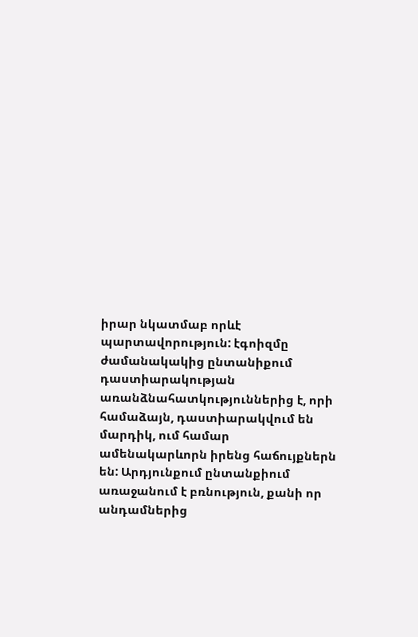իրար նկատմաբ որևէ պարտավորություն: էգոիզմը ժամանակակից ընտանիքում դաստիարակության առանձնահատկություններից է, որի համաձայն, դաստիարակվում են մարդիկ, ում համար ամենակարևորն իրենց հաճույքներն են: Արդյունքում ընտանքիում առաջանում է բռնություն, քանի որ անդամներից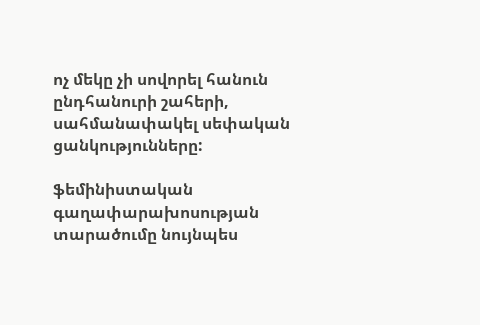ոչ մեկը չի սովորել հանուն ընդհանուրի շահերի, սահմանափակել սեփական ցանկությունները:

ֆեմինիստական գաղափարախոսության տարածումը նույնպես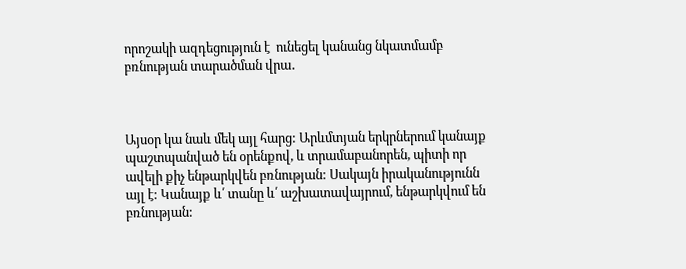որոշակի ազդեցություն է  ունեցել կանանց նկատմամբ բռնության տարածման վրա․



Այսօր կա նաև մեկ այլ հարց: Արևմտյան երկրներում կանայք պաշտպանված են օրենքով, և տրամաբանորեն, պիտի որ ավելի քիչ ենթարկվեն բռնության: Սակայն իրականությունն այլ է: Կանայք և՛ տանը և՛ աշխատավայրում, ենթարկվում են բռնության: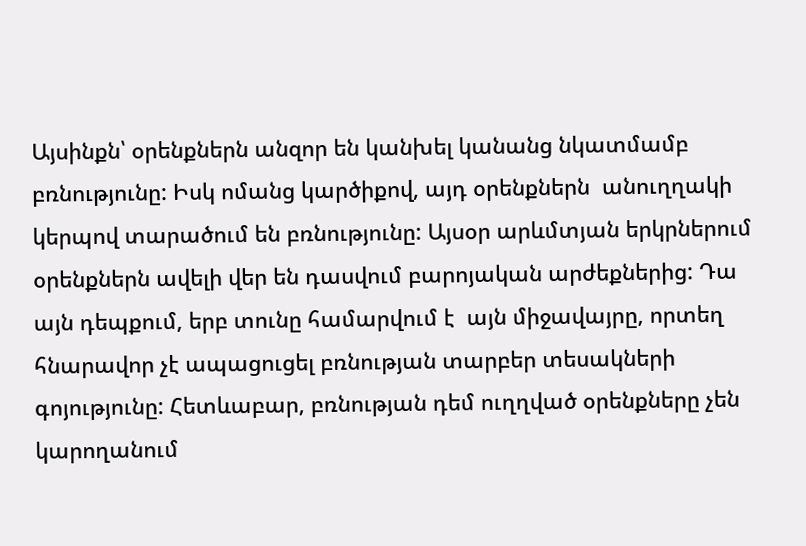Այսինքն՝ օրենքներն անզոր են կանխել կանանց նկատմամբ բռնությունը: Իսկ ոմանց կարծիքով, այդ օրենքներն  անուղղակի կերպով տարածում են բռնությունը: Այսօր արևմտյան երկրներում օրենքներն ավելի վեր են դասվում բարոյական արժեքներից: Դա այն դեպքում, երբ տունը համարվում է  այն միջավայրը, որտեղ հնարավոր չէ ապացուցել բռնության տարբեր տեսակների գոյությունը: Հետևաբար, բռնության դեմ ուղղված օրենքները չեն կարողանում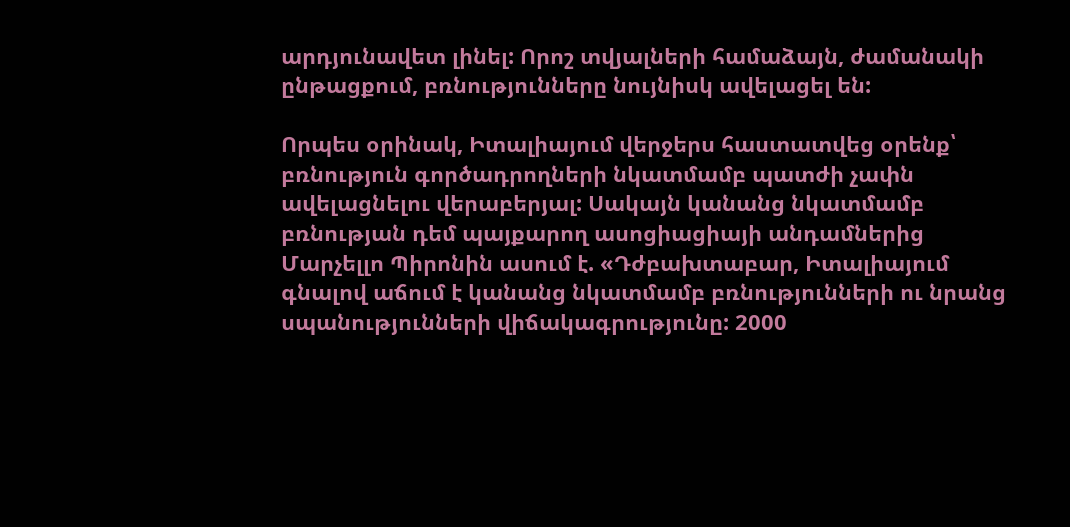արդյունավետ լինել: Որոշ տվյալների համաձայն, ժամանակի ընթացքում, բռնությունները նույնիսկ ավելացել են:

Որպես օրինակ, Իտալիայում վերջերս հաստատվեց օրենք՝ բռնություն գործադրողների նկատմամբ պատժի չափն ավելացնելու վերաբերյալ: Սակայն կանանց նկատմամբ բռնության դեմ պայքարող ասոցիացիայի անդամներից Մարչելլո Պիրոնին ասում է. «Դժբախտաբար, Իտալիայում գնալով աճում է կանանց նկատմամբ բռնությունների ու նրանց սպանությունների վիճակագրությունը: 2000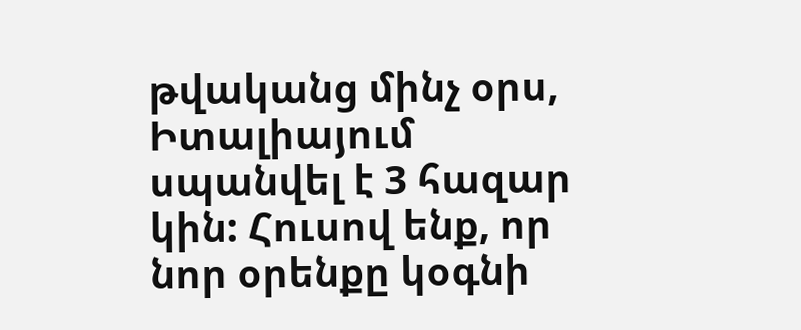թվականց մինչ օրս, Իտալիայում  սպանվել է 3 հազար կին: Հուսով ենք, որ նոր օրենքը կօգնի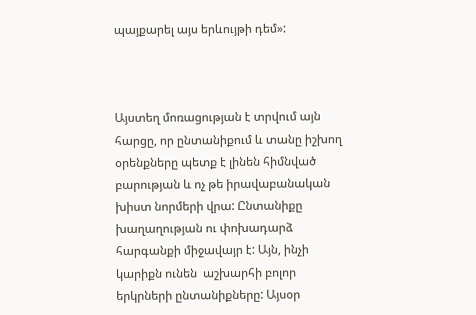պայքարել այս երևույթի դեմ»:



Այստեղ մոռացության է տրվում այն հարցը, որ ընտանիքում և տանը իշխող օրենքները պետք է լինեն հիմնված բարության և ոչ թե իրավաբանական խիստ նորմերի վրա: Ընտանիքը խաղաղության ու փոխադարձ հարգանքի միջավայր է: Այն, ինչի կարիքն ունեն  աշխարհի բոլոր երկրների ընտանիքները: Այսօր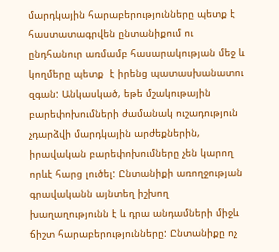մարդկային հարաբերությունները պետք է հաստատագրվեն ընտանիքում ու ընդհանուր առմամբ հասարակության մեջ և կողմերը պետք  է իրենց պատասխանատու զգան: Անկասկած, եթե մշակութային բարեփոխումների ժամանակ ուշադություն չդարձվի մարդկային արժեքներին, իրավական բարեփոխումները չեն կարող որևէ հարց լուծել: Ընտանիքի առողջության գրավականն այնտեղ իշխող խաղաղությունն է և դրա անդամների միջև ճիշտ հարաբերությունները: Ընտանիքը ոչ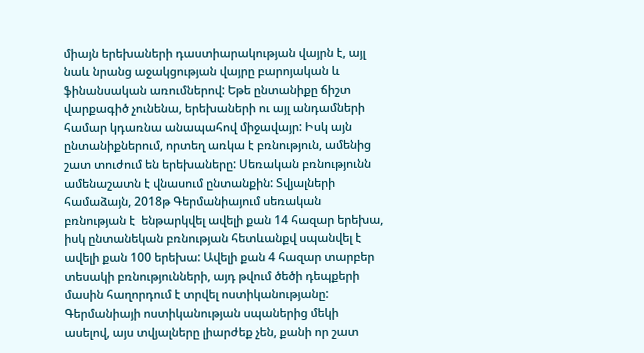միայն երեխաների դաստիարակության վայրն է, այլ նաև նրանց աջակցության վայրը բարոյական և ֆինանսական առումներով: Եթե ընտանիքը ճիշտ վարքագիծ չունենա, երեխաների ու այլ անդամների համար կդառնա անապահով միջավայր: Իսկ այն ընտանիքներում, որտեղ առկա է բռնություն, ամենից շատ տուժում են երեխաները: Սեռական բռնությունն ամենաշատն է վնասում ընտանքին: Տվյալների համաձայն, 2018թ Գերմանիայում սեռական բռնության է  ենթարկվել ավելի քան 14 հազար երեխա, իսկ ընտանեկան բռնության հետևանքվ սպանվել է ավելի քան 100 երեխա: Ավելի քան 4 հազար տարբեր տեսակի բռնությունների, այդ թվում ծեծի դեպքերի մասին հաղորդում է տրվել ոստիկանությանը: Գերմանիայի ոստիկանության սպաներից մեկի ասելով, այս տվյալները լիարժեք չեն, քանի որ շատ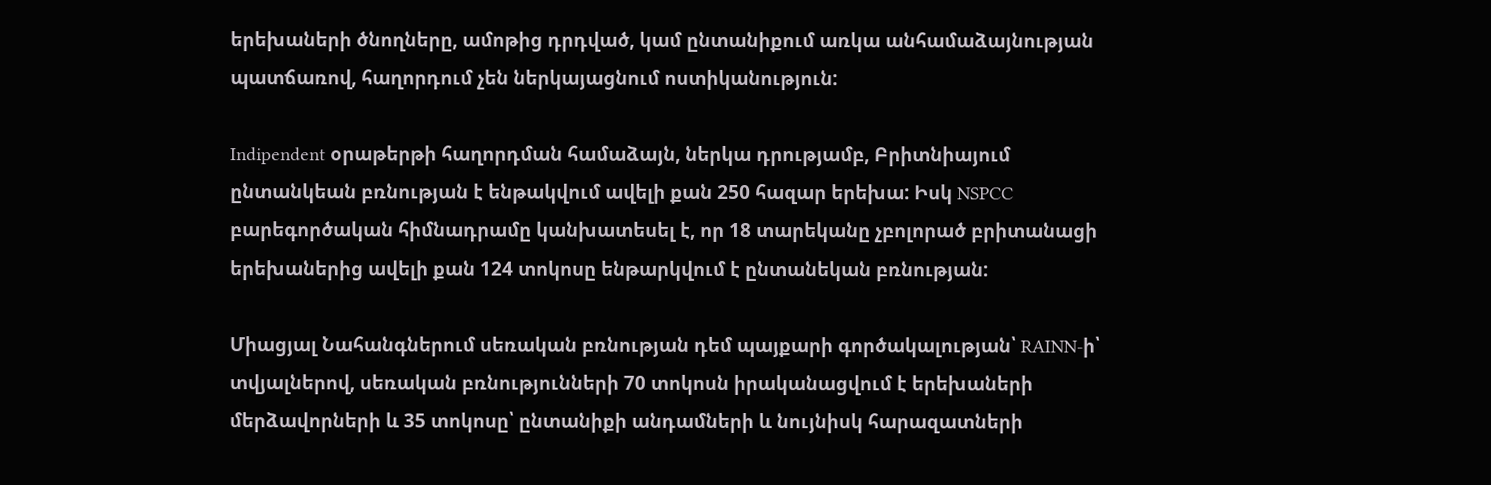երեխաների ծնողները, ամոթից դրդված, կամ ընտանիքում առկա անհամաձայնության պատճառով, հաղորդում չեն ներկայացնում ոստիկանություն:

Indipendent օրաթերթի հաղորդման համաձայն, ներկա դրությամբ, Բրիտնիայում ընտանկեան բռնության է ենթակվում ավելի քան 250 հազար երեխա: Իսկ NSPCC բարեգործական հիմնադրամը կանխատեսել է, որ 18 տարեկանը չբոլորած բրիտանացի երեխաներից ավելի քան 124 տոկոսը ենթարկվում է ընտանեկան բռնության:

Միացյալ Նահանգներում սեռական բռնության դեմ պայքարի գործակալության՝ RAINN-ի՝ տվյալներով, սեռական բռնությունների 70 տոկոսն իրականացվում է երեխաների մերձավորների և 35 տոկոսը՝ ընտանիքի անդամների և նույնիսկ հարազատների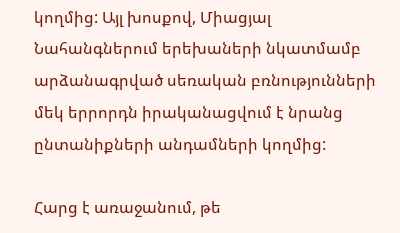կողմից: Այլ խոսքով, Միացյալ Նահանգներում երեխաների նկատմամբ արձանագրված սեռական բռնությունների մեկ երրորդն իրականացվում է նրանց ընտանիքների անդամների կողմից:

Հարց է առաջանում, թե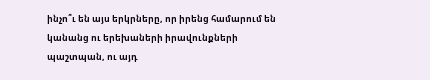ինչո՞ւ են այս երկրները, որ իրենց համարում են կանանց ու երեխաների իրավունքների պաշտպան, ու այդ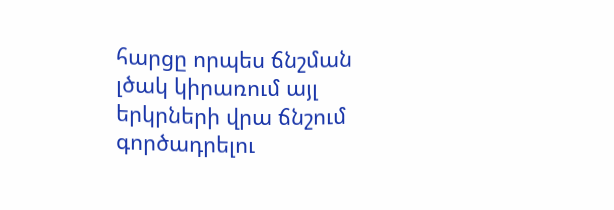հարցը որպես ճնշման լծակ կիրառում այլ երկրների վրա ճնշում գործադրելու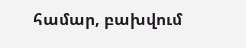համար, բախվում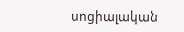սոցիալական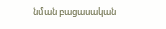նման բացասական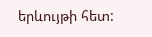երևույթի հետ: